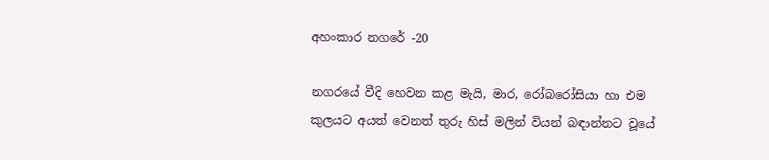අහංකාර නගරේ -20

නගරයේ වීදි හෙවන කළ මැයි, මාර, රෝබරෝසියා හා එම කුලයට අයත් වෙනත් තුරු හිස් මලින් වියන් බඳාන්නට වූයේ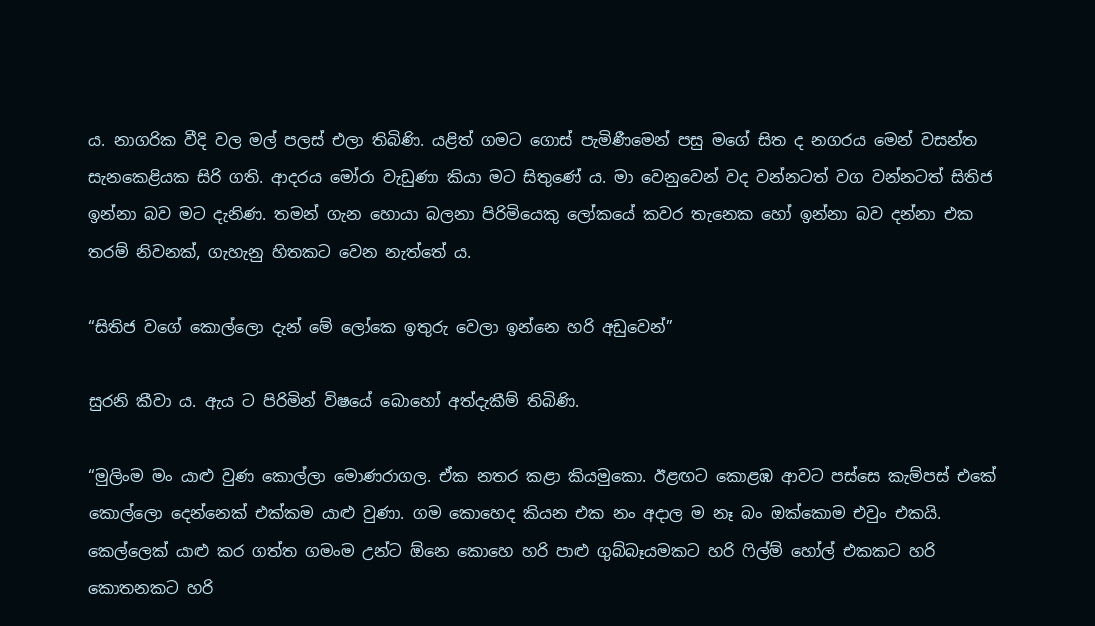ය. නාගරික වීදි වල මල් පලස් එලා තිබිණි. යළිත් ගමට ගොස් පැමිණීමෙන් පසු මගේ සිත ද නගරය මෙන් වසන්ත සැනකෙළියක සිරි ගති. ආදරය මෝරා වැඩුණා කියා මට සිතුණේ ය. මා වෙනුවෙන් වද වන්නටත් වග වන්නටත් සිතිජ ඉන්නා බව මට දැනිණ. තමන් ගැන හොයා බලනා පිරිමියෙකු ලෝකයේ කවර තැනෙක හෝ ඉන්නා බව දන්නා එක තරම් නිවනක්, ගැහැනු හිතකට වෙන නැත්තේ ය.

“සිතිජ වගේ කොල්ලො දැන් මේ ලෝකෙ ඉතුරු වෙලා ඉන්නෙ හරි අඩුවෙන්”

සුරනි කීවා ය. ඇය ට පිරිමින් විෂයේ බොහෝ අත්දැකීම් තිබිණි.

“මුලිංම මං යාළු වුණ කොල්ලා මොණරාගල. ඒක නතර කළා කියමුකො. ඊළඟට කොළඹ ආවට පස්සෙ කැම්පස් එකේ කොල්ලො දෙන්නෙක් එක්කම යාළු වුණා. ගම කොහෙද කියන එක නං අදාල ම නෑ බං ඔක්කොම එවුං එකයි. කෙල්ලෙක් යාළු කර ගත්ත ගමංම උන්ට ඕනෙ කොහෙ හරි පාළු ගුබ්බෑයමකට හරි ෆිල්ම් හෝල් එකකට හරි කොතනකට හරි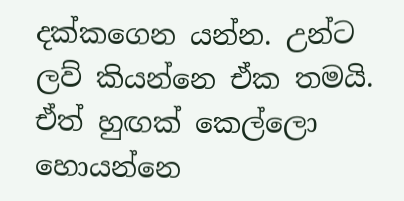දක්කගෙන යන්න. උන්ට ලව් කියන්නෙ ඒක තමයි. ඒත් හුඟක් කෙල්ලො හොයන්නෙ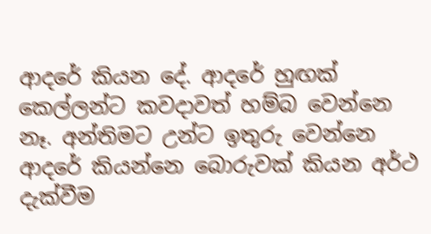ආදරේ කියන දේ. ආදරේ හුඟක් කෙල්ලන්ට කවදාවත් හම්බ වෙන්නෙ නෑ. අන්තිමට උන්ට ඉතුරු වෙන්නෙ ආදරේ කියන්නෙ බොරුවක් කියන අර්ථ දැක්වීම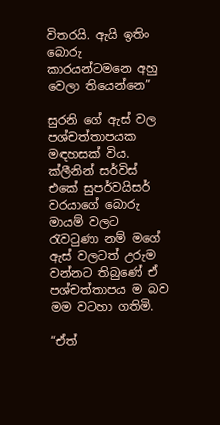විතරයි. ඇයි ඉතිං බොරු කාරයන්ටමනෙ අහු වෙලා තියෙන්නෙ”

සුරනි ගේ ඇස් වල පශ්චත්තාපයක මඳහසක් විය. ක්ලීනින් සර්විස් එකේ සුපර්වයිසර් වරයාගේ බොරු මායම් වලට රැවටුණා නම් මගේ ඇස් වලටත් උරුම වන්නට තිබුණේ ඒ පශ්චත්තාපය ම බව මම වටහා ගතිමි.

“ඒත්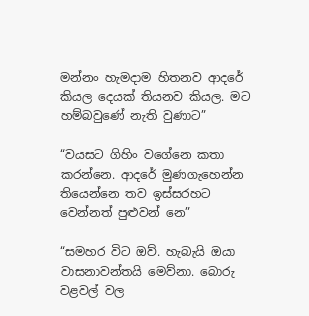මන්නං හැමදාම හිතනව ආදරේ කියල දෙයක් තියනව කියල. මට හම්බවුණේ නැති වුණාට”

“වයසට ගිහිං වගේනෙ කතා කරන්නෙ. ආදරේ මුණගැහෙන්න තියෙන්නෙ තව ඉස්සරහට වෙන්නත් පුළුවන් නෙ”

“සමහර විට ඔව්. හැබැයි ඔයා වාසනාවන්තයි මෙව්නා. බොරු වළවල් වල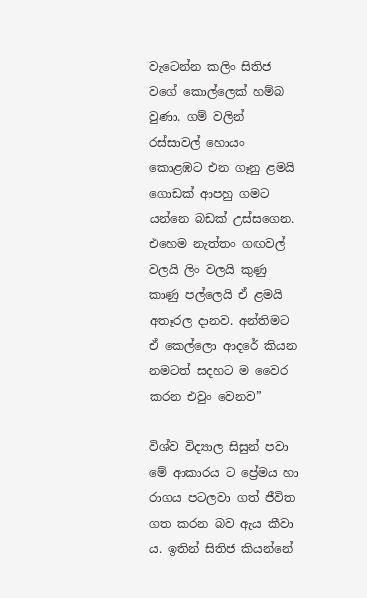වැටෙන්න කලිං සිතිජ වගේ කොල්ලෙක් හම්බ වුණා. ගම් වලින් රස්සාවල් හොයං කොළඹට එන ගෑනු ළමයි ගොඩක් ආපහු ගමට යන්නෙ බඩක් උස්සගෙන. එහෙම නැත්තං ගඟවල් වලයි ලිං වලයි කුණු කාණු පල්ලෙයි ඒ ළමයි අතෑරල දානව. අන්තිමට ඒ කෙල්ලො ආදරේ කියන නමටත් සදහට ම වෛර කරන එවුං වෙනව”

විශ්ව විද්‍යාල සිසුන් පවා මේ ආකාරය ට ප්‍රේමය හා රාගය පටලවා ගත් ජීවිත ගත කරන බව ඇය කීවා ය. ඉතින් සිතිජ කියන්නේ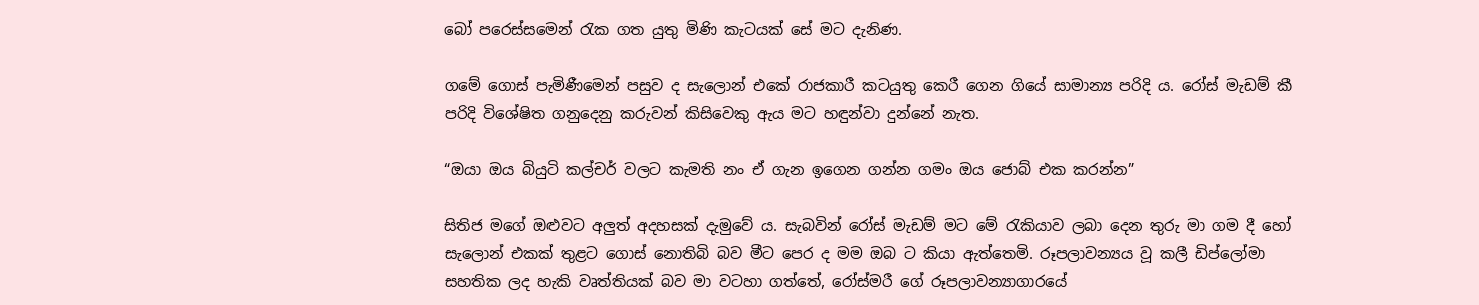බෝ පරෙස්සමෙන් රැක ගත යුතු මිණි කැටයක් සේ මට දැනිණ.

ගමේ ගොස් පැමිණීමෙන් පසුව ද සැලොන් එකේ රාජකාරී කටයුතු කෙරී ගෙන ගියේ සාමාන්‍ය පරිදි ය. රෝස් මැඩම් කී පරිදි විශේෂිත ගනුදෙනු කරුවන් කිසිවෙකු ඇය මට හඳුන්වා දුන්නේ නැත.

“ඔයා ඔය බියුටි කල්චර් වලට කැමති නං ඒ ගැන ඉගෙන ගන්න ගමං ඔය ජොබ් එක කරන්න”

සිතිජ මගේ ඔළුවට අලුත් අදහසක් දැමුවේ ය. සැබවින් රෝස් මැඩම් මට මේ රැකියාව ලබා දෙන තුරු මා ගම දී හෝ සැලොන් එකක් තුළට ගොස් නොතිබි බව මීට පෙර ද මම ඔබ ට කියා ඇත්තෙමි. රූපලාවන්‍යය වූ කලී ඩිප්ලෝමා සහතික ලද හැකි වෘත්තියක් බව මා වටහා ගත්තේ, රෝස්මරී ගේ රූපලාවන්‍යාගාරයේ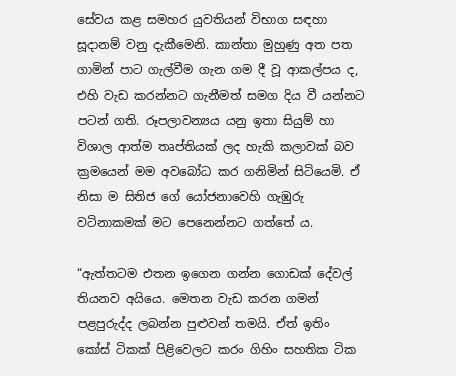සේවය කළ සමහර යුවතියන් විභාග සඳහා සූදානම් වනු දැකීමෙනි. කාන්තා මුහුණු අත පත ගාමින් පාට ගැල්වීම ගැන ගම දී වූ ආකල්පය ද, එහි වැඩ කරන්නට ගැනීමත් සමග දිය වී යන්නට පටන් ගති. රූපලාවන්‍යය යනු ඉතා සියුම් හා විශාල ආත්ම තෘප්තියක් ලද හැකි කලාවක් බව ක්‍රමයෙන් මම අවබෝධ කර ගනිමින් සිටියෙමි. ඒ නිසා ම සිතිජ ගේ යෝජනාවෙහි ගැඹුරු වටිනාකමක් මට පෙනෙන්නට ගත්තේ ය.

“ඇත්තටම එතන ඉගෙන ගන්න ගොඩක් දේවල් තියනව අයියෙ. මෙතන වැඩ කරන ගමන් පළපුරුද්ද ලබන්න පුළුවන් තමයි. ඒත් ඉතිං කෝස් ටිකක් පිළිවෙලට කරං ගිහිං සහතික ටික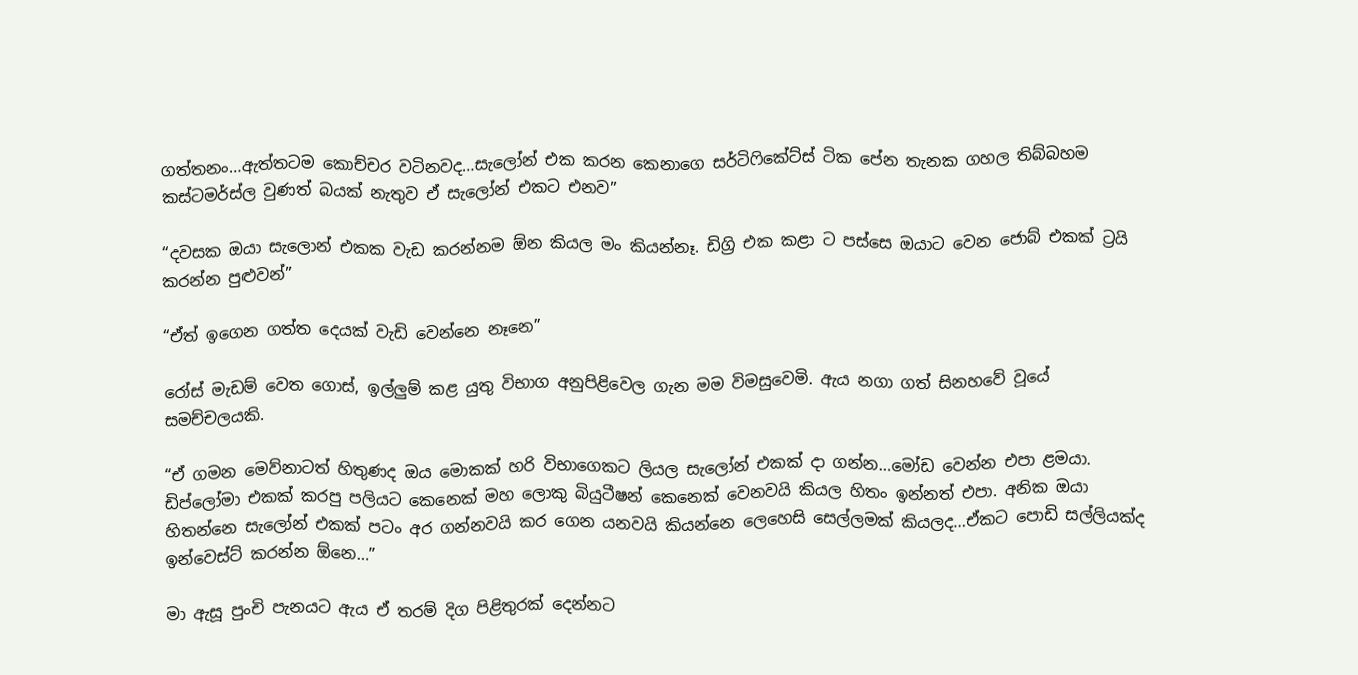ගත්තනං…ඇත්තටම කොච්චර වටිනවද…සැලෝන් එක කරන කෙනාගෙ සර්ටිෆිකේට්ස් ටික පේන තැනක ගහල තිබ්බහම කස්ටමර්ස්ල වුණත් බයක් නැතුව ඒ සැලෝන් එකට එනව”

“දවසක ඔයා සැලොන් එකක වැඩ කරන්නම ඕන කියල මං කියන්නෑ. ඩිග්‍රි එක කළා ට පස්සෙ ඔයාට වෙන ජොබ් එකක් ට්‍රයි කරන්න පුළුවන්”

“ඒත් ඉගෙන ගත්ත දෙයක් වැඩි වෙන්නෙ නෑනෙ”

රෝස් මැඩම් වෙත ගොස්, ඉල්ලුම් කළ යුතු විභාග අනුපිළිවෙල ගැන මම විමසුවෙමි. ඇය නගා ගත් සිනහවේ වූයේ සමච්චලයකි.

“ඒ ගමන මෙව්නාටත් හිතුණද ඔය මොකක් හරි විභාගෙකට ලියල සැලෝන් එකක් දා ගන්න…මෝඩ වෙන්න එපා ළමයා. ඩිප්ලෝමා එකක් කරපු පලියට කෙනෙක් මහ ලොකු බියුටීෂන් කෙනෙක් වෙනවයි කියල හිතං ඉන්නත් එපා. අනික ඔයා හිතන්නෙ සැලෝන් එකක් පටං අර ගන්නවයි කර ගෙන යනවයි කියන්නෙ ලෙහෙසි සෙල්ලමක් කියලද…ඒකට පොඩි සල්ලියක්ද ඉන්වෙස්ට් කරන්න ඕනෙ…”

මා ඇසූ පුංචි පැනයට ඇය ඒ තරම් දිග පිළිතුරක් දෙන්නට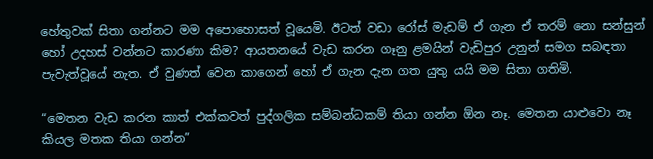හේතුවක් සිතා ගන්නට මම අපොහොසත් වූයෙමි. ඊටත් වඩා රෝස් මැඩම් ඒ ගැන ඒ තරම් නො සන්සුන් හෝ උදහස් වන්නට කාරණා කිම? ආයතනයේ වැඩ කරන ගෑනු ළමයින් වැඩිපුර උනුන් සමග සබඳතා පැවැත්වූයේ නැත. ඒ වුණත් වෙන කාගෙන් හෝ ඒ ගැන දැන ගත යුතු යයි මම සිතා ගතිමි.

“මෙතන වැඩ කරන කාත් එක්කවත් පුද්ගලික සම්බන්ධකම් තියා ගන්න ඕන නෑ. මෙතන යාළුවො නෑ කියල මතක තියා ගන්න”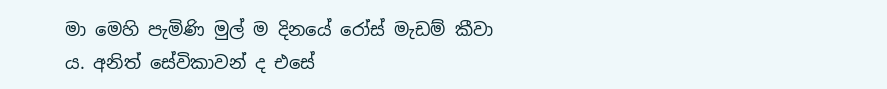මා මෙහි පැමිණි මුල් ම දිනයේ රෝස් මැඩම් කීවා ය. අනිත් සේවිකාවන් ද එසේ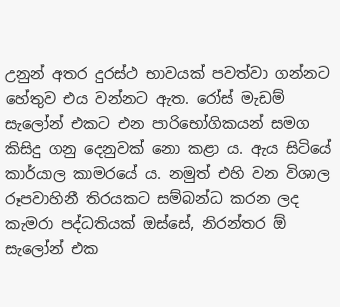උනුන් අතර දුරස්ථ භාවයක් පවත්වා ගන්නට හේතුව එය වන්නට ඇත. රෝස් මැඩම් සැලෝන් එකට එන පාරිභෝගිකයන් සමග කිසිදු ගනු දෙනුවක් නො කළා ය. ඇය සිටියේ කාර්යාල කාමරයේ ය. නමුත් එහි වන විශාල රූපවාහිනී තිරයකට සම්බන්ධ කරන ලද කැමරා පද්ධතියක් ඔස්සේ, නිරන්තර ඕ සැලෝන් එක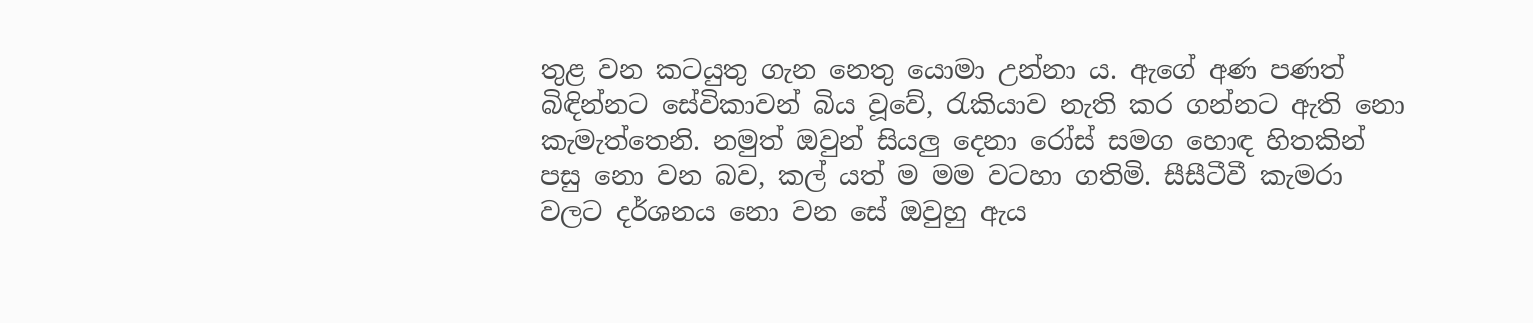තුළ වන කටයුතු ගැන නෙතු යොමා උන්නා ය. ඇගේ අණ පණත් බිඳින්නට සේවිකාවන් බිය වූවේ, රැකියාව නැති කර ගන්නට ඇති නො කැමැත්තෙනි. නමුත් ඔවුන් සියලු දෙනා රෝස් සමග හොඳ හිතකින් පසු නො වන බව, කල් යත් ම මම වටහා ගතිමි. සීසීටීවී කැමරා වලට දර්ශනය නො වන සේ ඔවුහු ඇය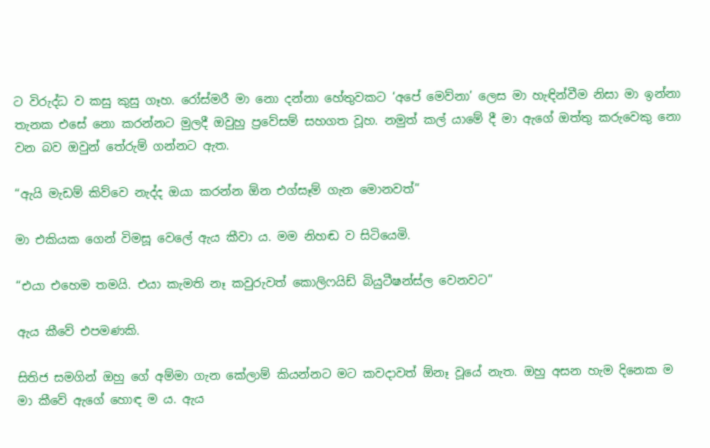ට විරුද්ධ ව කසු කුසු ගෑහ. රෝස්මරී මා නො දන්නා හේතුවකට ‘අපේ මෙව්නා’ ලෙස මා හැඳින්වීම නිසා මා ඉන්නා තැනක එසේ නො කරන්නට මුලදී ඔවුහු ප්‍රවේසම් සහගත වූහ. නමුත් කල් යාමේ දී මා ඇගේ ඔත්තු කරුවෙකු නො වන බව ඔවුන් තේරුම් ගන්නට ඇත.

“ඇයි මැඩම් කිව්වෙ නැද්ද ඔයා කරන්න ඕන එග්සෑම් ගැන මොනවත්”

මා එකියක ගෙන් විමසූ වෙලේ ඇය කීවා ය. මම නිහඬ ව සිටියෙමි.

“එයා එහෙම තමයි. එයා කැමති නෑ කවුරුවත් කොලිෆයිඩ් බියුටීෂන්ස්ල වෙනවට”

ඇය කීවේ එපමණකි.

සිතිජ සමගින් ඔහු ගේ අම්මා ගැන කේලාම් කියන්නට මට කවදාවත් ඕනෑ වූයේ නැත. ඔහු අසන හැම දිනෙක ම මා කීවේ ඇගේ හොඳ ම ය. ඇය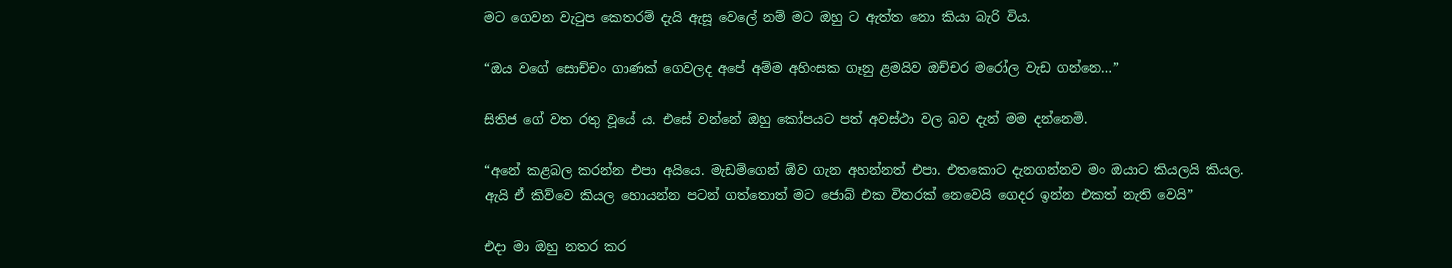මට ගෙවන වැටුප කෙතරම් දැයි ඇසූ වෙලේ නම් මට ඔහු ට ඇත්ත නො කියා බැරි විය.

“ඔය වගේ සොච්චං ගාණක් ගෙවලද අපේ අම්ම අහිංසක ගෑනු ළමයිව ඔච්චර මරෝල වැඩ ගන්නෙ…”

සිතිජ ගේ වත රතු වූයේ ය. එසේ වන්නේ ඔහු කෝපයට පත් අවස්ථා වල බව දැන් මම දන්නෙමි.

“අනේ කළබල කරන්න එපා අයියෙ. මැඩම්ගෙන් ඕව ගැන අහන්නත් එපා. එතකොට දැනගන්නව මං ඔයාට කියලයි කියල. ඇයි ඒ කිව්වෙ කියල හොයන්න පටන් ගත්තොත් මට ජොබ් එක විතරක් නෙවෙයි ගෙදර ඉන්න එකත් නැති වෙයි”

එදා මා ඔහු නතර කර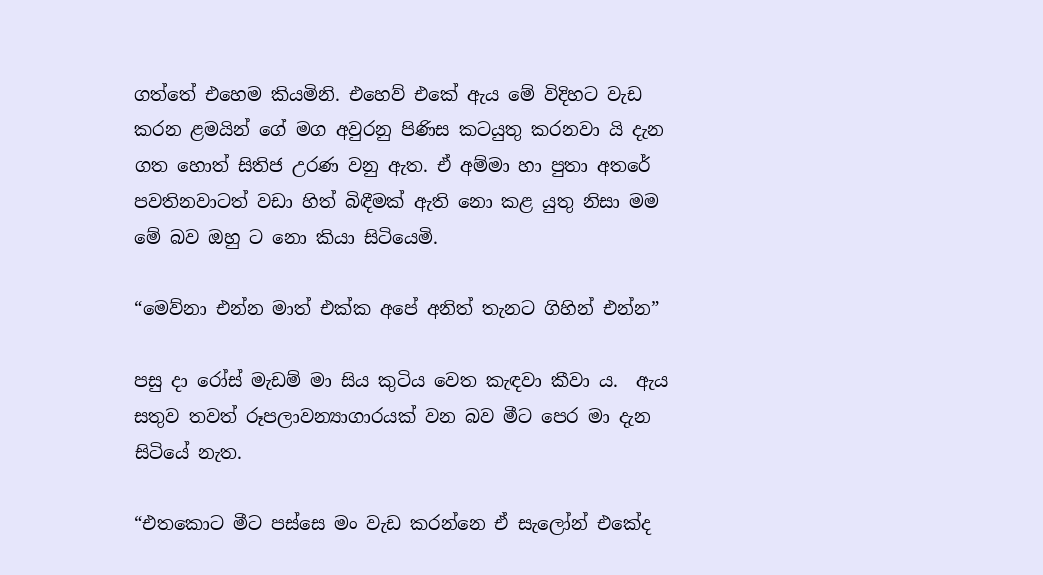ගත්තේ එහෙම කියමිනි. එහෙව් එකේ ඇය මේ විදිහට වැඩ කරන ළමයින් ගේ මග අවුරනු පිණිස කටයුතු කරනවා යි දැන ගත හොත් සිතිජ උරණ වනු ඇත. ඒ අම්මා හා පුතා අතරේ පවතිනවාටත් වඩා හිත් බිඳීමක් ඇති නො කළ යුතු නිසා මම මේ බව ඔහු ට නො කියා සිටියෙමි.

“මෙව්නා එන්න මාත් එක්ක අපේ අනිත් තැනට ගිහින් එන්න”

පසු දා රෝස් මැඩම් මා සිය කුටිය වෙත කැඳවා කීවා ය.  ඇය සතුව තවත් රූපලාවන්‍යාගාරයක් වන බව මීට පෙර මා දැන සිටියේ නැත.

“එතකොට මීට පස්සෙ මං වැඩ කරන්නෙ ඒ සැලෝන් එකේද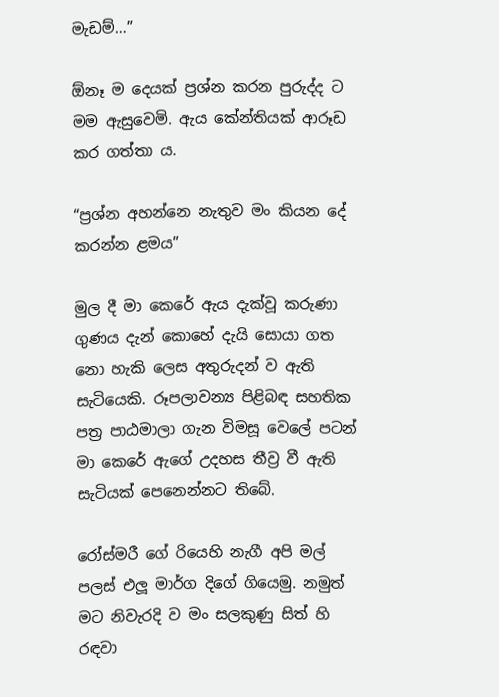මැඩම්…”

ඕනෑ ම දෙයක් ප්‍රශ්න කරන පුරුද්ද ට මම ඇසුවෙමි. ඇය කේන්තියක් ආරූඩ කර ගත්තා ය.

“ප්‍රශ්න අහන්නෙ නැතුව මං කියන දේ කරන්න ළමය”

මුල දී මා කෙරේ ඇය දැක්වූ කරුණා ගුණය දැන් කොහේ දැයි සොයා ගත නො හැකි ලෙස අතුරුදන් ව ඇති සැටියෙකි. රූපලාවන්‍ය පිළිබඳ සහතික පත්‍ර පාඨමාලා ගැන විමසූ වෙලේ පටන් මා කෙරේ ඇගේ උදහස තීව්‍ර වී ඇති සැටියක් පෙනෙන්නට තිබේ.

රෝස්මරී ගේ රියෙහි නැගී අපි මල් පලස් එලූ මාර්ග දිගේ ගියෙමු. නමුත් මට නිවැරදි ව මං සලකුණු සිත් හි රඳවා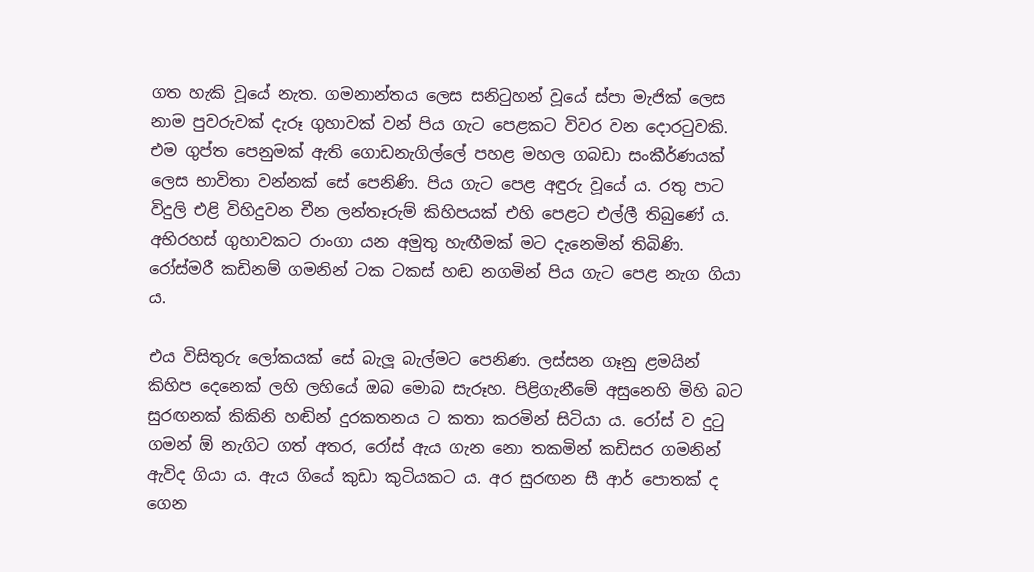ගත හැකි වූයේ නැත. ගමනාන්තය ලෙස සනිටුහන් වූයේ ස්පා මැජික් ලෙස නාම පුවරුවක් දැරූ ගුහාවක් වන් පිය ගැට පෙළකට විවර වන දොරටුවකි. එම ගුප්ත පෙනුමක් ඇති ගොඩනැගිල්ලේ පහළ මහල ගබඩා සංකීර්ණයක් ලෙස භාවිතා වන්නක් සේ පෙනිණි. පිය ගැට පෙළ අඳුරු වූයේ ය. රතු පාට විදුලි එළි විහිදුවන චීන ලන්තෑරුම් කිහිපයක් එහි පෙළට එල්ලී තිබුණේ ය. අභිරහස් ගුහාවකට රාංගා යන අමුතු හැඟීමක් මට දැනෙමින් තිබිණි. රෝස්මරී කඩිනම් ගමනින් ටක ටකස් හඬ නගමින් පිය ගැට පෙළ නැග ගියා ය.

එය විසිතුරු ලෝකයක් සේ බැලූ බැල්මට පෙනිණ. ලස්සන ගෑනු ළමයින් කිහිප දෙනෙක් ලහි ලහියේ ඔබ මොබ සැරූහ. පිළිගැනීමේ අසුනෙහි මිහි බට සුරඟනක් කිකිනි හඬින් දුරකතනය ට කතා කරමින් සිටියා ය. රෝස් ව දුටු ගමන් ඕ නැගිට ගත් අතර, රෝස් ඇය ගැන නො තකමින් කඩිසර ගමනින් ඇවිද ගියා ය. ඇය ගියේ කුඩා කුටියකට ය. අර සුරඟන සී ආර් පොතක් ද ගෙන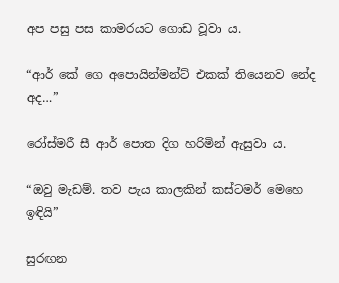අප පසු පස කාමරයට ගොඩ වූවා ය.

“ආර් කේ ගෙ අපොයින්මන්ට් එකක් තියෙනව නේද අද…”

රෝස්මරී සී ආර් පොත දිග හරිමින් ඇසුවා ය.

“ඔවු මැඩම්. තව පැය කාලකින් කස්ටමර් මෙහෙ ඉඳියි”

සුරඟන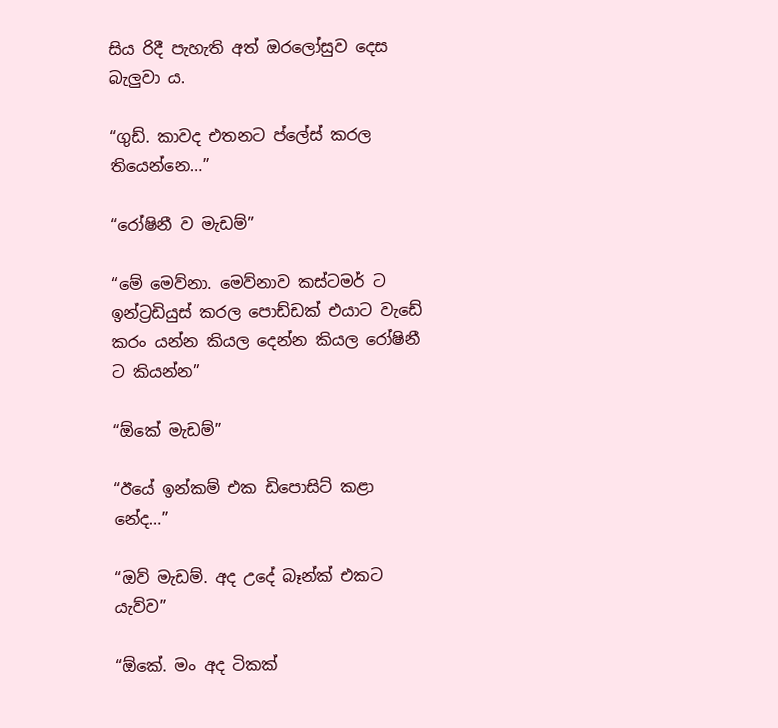සිය රිදී පැහැති අත් ඔරලෝසුව දෙස බැලුවා ය.

“ගුඩ්. කාවද එතනට ප්ලේස් කරල තියෙන්නෙ…”

“රෝෂිනී ව මැඩම්”

“මේ මෙව්නා. මෙව්නාව කස්ටමර් ට ඉන්ට්‍රඩියුස් කරල පොඩ්ඩක් එයාට වැඩේ කරං යන්න කියල දෙන්න කියල රෝෂිනී ට කියන්න”

“ඕකේ මැඩම්”

“ඊයේ ඉන්කම් එක ඩිපොසිට් කළා නේද…”

“ඔව් මැඩම්. අද උදේ බෑන්ක් එකට යැව්ව”

“ඕකේ. මං අද ටිකක්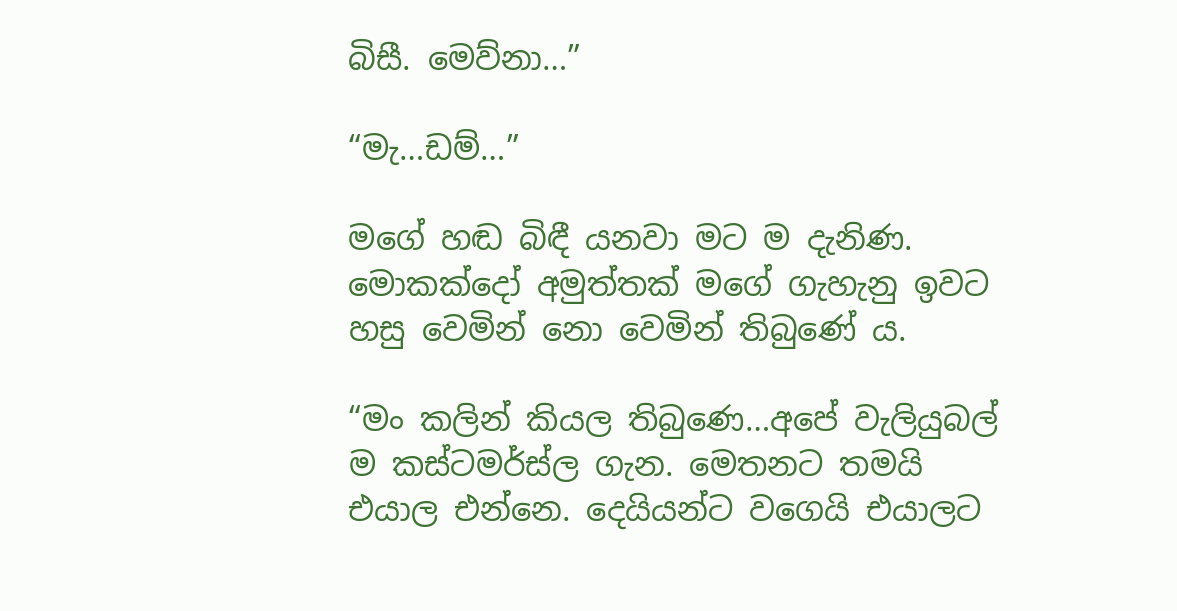බිසී. මෙව්නා…”

“මැ…ඩම්…”

මගේ හඬ බිඳී යනවා මට ම දැනිණ. මොකක්දෝ අමුත්තක් මගේ ගැහැනු ඉවට හසු වෙමින් නො වෙමින් තිබුණේ ය.

“මං කලින් කියල තිබුණෙ…අපේ වැලියුබල් ම කස්ටමර්ස්ල ගැන. මෙතනට තමයි එයාල එන්නෙ. දෙයියන්ට වගෙයි එයාලට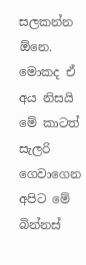සලකන්න ඕනෙ. මොකද ඒ අය නිසයි මේ කාටත් සැලරි ගෙවාගෙන අපිට මේ බින්නස්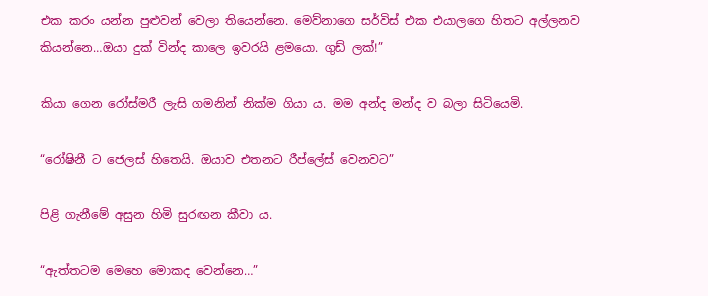එක කරං යන්න පුළුවන් වෙලා තියෙන්නෙ. මෙව්නාගෙ සර්විස් එක එයාලගෙ හිතට අල්ලනව කියන්නෙ…ඔයා දුක් වින්ද කාලෙ ඉවරයි ළමයො. ගුඩ් ලක්!”

කියා ගෙන රෝස්මරී ලැසි ගමනින් නික්ම ගියා ය. මම අන්ද මන්ද ව බලා සිටියෙමි.

“රෝෂිනී ට ජෙලස් හිතෙයි. ඔයාව එතනට රීප්ලේස් වෙනවට”

පිළි ගැනීමේ අසුන හිමි සුරඟන කීවා ය.

“ඇත්තටම මෙහෙ මොකද වෙන්නෙ…”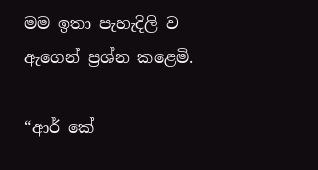මම ඉතා පැහැදිලි ව ඇගෙන් ප්‍රශ්න කළෙමි.

“ආර් කේ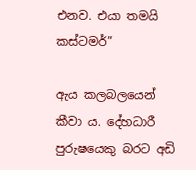එනව. එයා තමයි කස්ටමර්”

ඇය කලබලයෙන් කීවා ය. දේහධාරී පුරුෂයෙකු බරට අඩි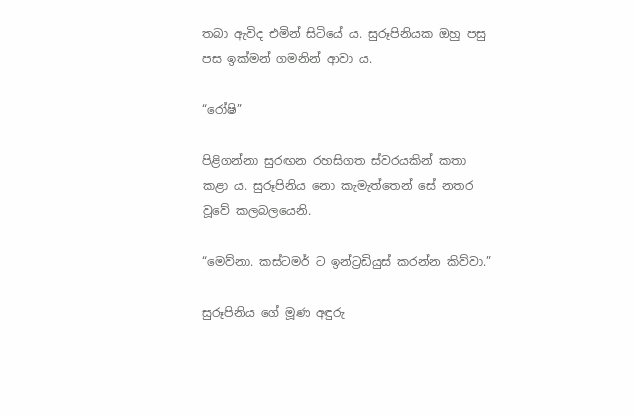තබා ඇවිද එමින් සිටියේ ය. සුරූපිනියක ඔහු පසු පස ඉක්මන් ගමනින් ආවා ය.

“රෝෂි”

පිළිගන්නා සුරඟන රහසිගත ස්වරයකින් කතා කළා ය. සුරූපිනිය නො කැමැත්තෙන් සේ නතර වූවේ කලබලයෙනි.

“මෙව්නා. කස්ටමර් ට ඉන්ට්‍රඩියුස් කරන්න කිව්වා.”

සුරූපිනිය ගේ මූණ අඳුරු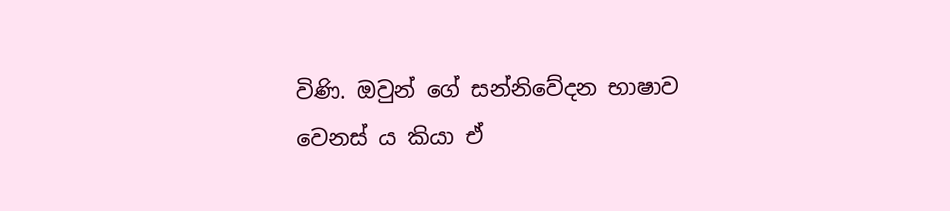විණි. ඔවුන් ගේ සන්නිවේදන භාෂාව වෙනස් ය කියා ඒ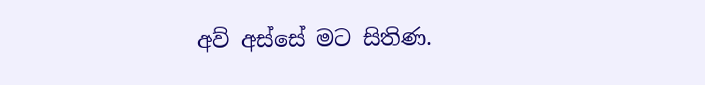අව් අස්සේ මට සිතිණ.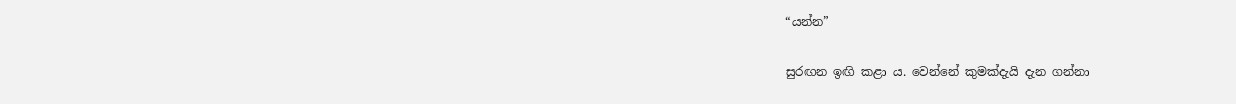“යන්න”

සුරඟන ඉඟි කළා ය. වෙන්නේ කුමක්දැයි දැන ගන්නා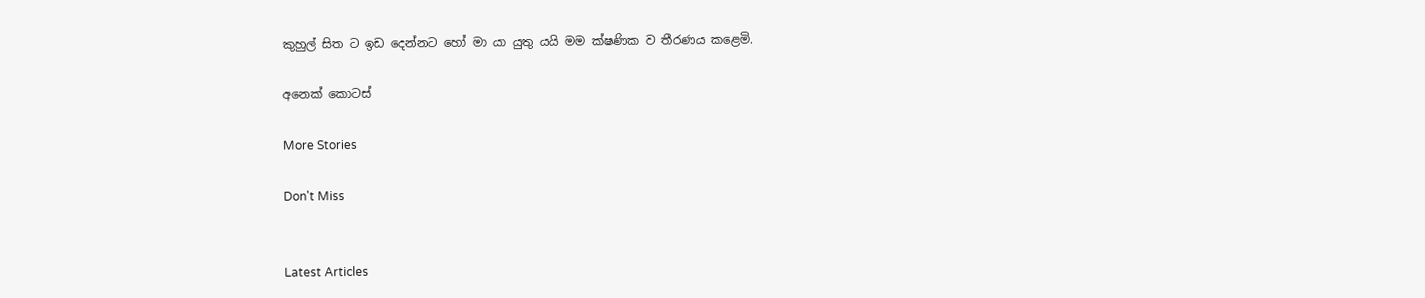කුහුල් සිත ට ඉඩ දෙන්නට හෝ මා යා යුතු යයි මම ක්ෂණික ව තීරණය කළෙමි.

අනෙක් කොටස්

More Stories

Don't Miss


Latest Articles